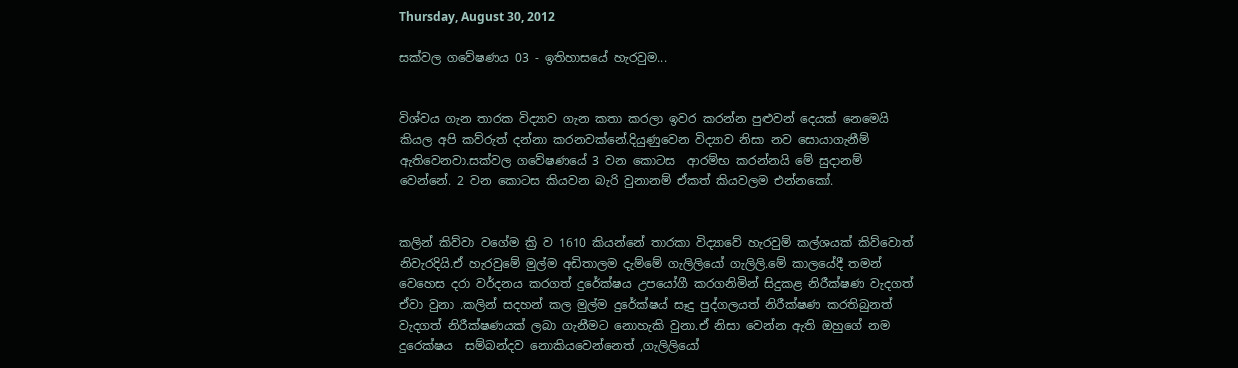Thursday, August 30, 2012

සක්වල ගවේෂණය 03 - ඉතිහාසයේ හැරවුම...


විශ්වය ගැන තාරක විද්‍යාව ගැන කතා කරලා ඉවර කරන්න පුළුවන් දෙයක් නෙමෙයි කියල අපි කව්රුත් දන්නා කරනවක්නේ.දියුණුවෙන විද්‍යාව නිසා නව සොයාගැනීම් ඇතිවෙනවා.සක්වල ගවේෂණයේ 3 වන කොටස  ආරම්භ කරන්නයි මේ සුදානම් වෙන්නේ. 2 වන කොටස කියවන බැරි වුනානම් ඒකත් කියවලම එන්නකෝ.


කලින් කිව්වා වගේම ක්‍රි ව 1610 කියන්නේ තාරකා විද්‍යාවේ හැරවුම් කල්ශයක් කිව්වොත් නිවැරදියි.ඒ හැරවුමේ මුල්ම අඩිතාලම දැම්මේ ගැලිලියෝ ගැලිලි.මේ කාලයේදී තමන් වෙහෙස දරා වර්දනය කරගත් දුරේක්ෂය උපයෝගී කරගනිමින් සිදුකළ නිරීක්ෂණ වැදගත් ඒවා වුනා .කලින් සදහන් කල මුල්ම දුරේක්ෂය් සෑදු පුද්ගලයත් නිරීක්ෂණ කරතිබුනත් වැදගත් නිරීක්ෂණයක් ලබා ගැනීමට නොහැකි වුනා.ඒ නිසා වෙන්න ඇති ඔහුගේ නම දුරෙක්ෂය  සම්බන්දව නොකියවෙන්නෙත් ,ගැලිලියෝ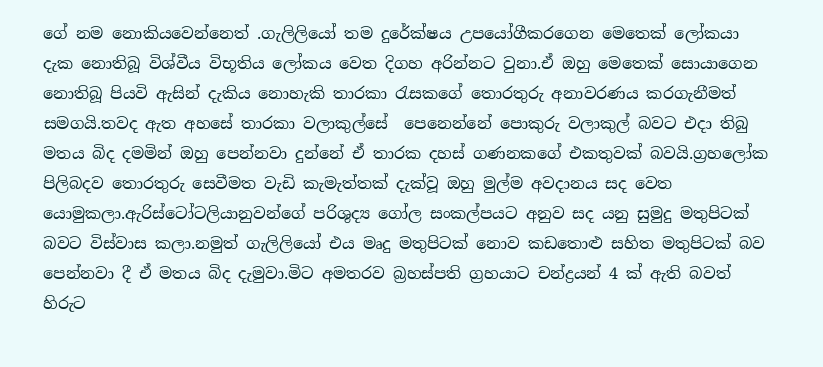ගේ නම නොකියවෙන්නෙත් .ගැලිලියෝ තම දුරේක්ෂය උපයෝගීකරගෙන මෙතෙක් ලෝකයා දැක නොතිබූ විශ්වීය විභූතිය ලෝකය වෙත දිගහ අරින්නට වුනා.ඒ ඔහු මෙතෙක් සොයාගෙන නොතිබූ පියවි ඇසින් දැකිය නොහැකි තාරකා රැසකගේ තොරතුරු අනාවරණය කරගැනීමත් සමගයි.තවද ඇත අහසේ තාරකා වලාකුල්සේ  පෙනෙන්නේ පොකුරු වලාකුල් බවට එදා තිබු මතය බිද දමමින් ඔහු පෙන්නවා දුන්නේ ඒ තාරක දහස් ගණනකගේ එකතුවක් බවයි.ග්‍රහලෝක පිලිබදව තොරතුරු සෙවීමත වැඩි කැමැත්තක් දැක්වූ ඔහු මුල්ම අවදානය සද වෙත යොමුකලා.ඇරිස්ටෝටලියානුවන්ගේ පරිශුද්‍ය ගෝල සංකල්පයට අනුව සද යනු සුමුදු මතුපිටක් බවට විස්වාස කලා.නමුත් ගැලිලියෝ එය මෘදු මතුපිටක් නොව කඩතොළු සහිත මතුපිටක් බව පෙන්නවා දී ඒ මතය බිද දැමුවා.මිට අමතරව බ්‍රහස්පති ග්‍රහයාට චන්ද්‍රයන් 4 ක් ඇති බවත් හිරුට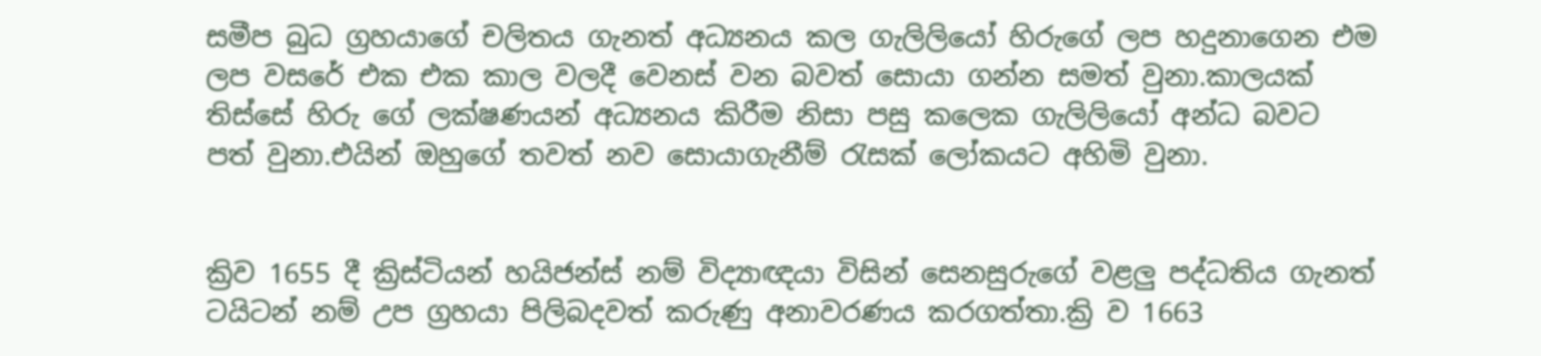සමීප බුධ ග්‍රහයාගේ චලිතය ගැනත් අධ්‍යනය කල ගැලිලියෝ හිරුගේ ලප හදුනාගෙන එම ලප වසරේ එක එක කාල වලදී වෙනස් වන බවත් සොයා ගන්න සමත් වුනා.කාලයක් තිස්සේ හිරු ගේ ලක්ෂණයන් අධ්‍යනය කිරීම නිසා පසු කලෙක ගැලිලියෝ අන්ධ බවට පත් වුනා.එයින් ඔහුගේ තවත් නව සොයාගැනීම් රැසක් ලෝකයට අහිමි වුනා.


ක්‍රිව 1655 දී ක්‍රිස්ටියන් හයිජන්ස් නම් ‌‍විද්‍යාඥයා විසින් සෙනසුරුගේ වළලු පද්ධතිය ගැනත් ටයිටන් නම් උප ග්‍රහයා පිලිබදවත් කරුණු අනාවරණය කරගත්තා.ක්‍රි ව 1663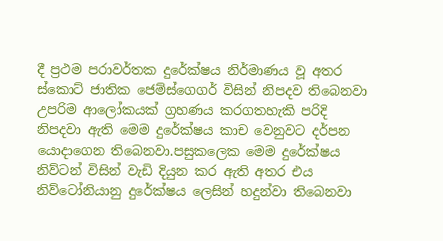දී ප්‍රථම පරාවර්තක දුරේක්ෂය නිර්මාණය වූ අතර ස්කොට් ජාතික ජෙම්ස්ගෙගර් විසින් නිපදව තිබෙනවා උපරිම ආලෝකයක් ග්‍රහණය කරගතහැකි පරිදි නිපදවා ඇති මෙම දුරේක්ෂය කාච වෙනුවට දර්පන යොදාගෙන තිබෙනවා.පසුකලෙක මෙම දුරේක්ෂය නිව්ටන් විසින් වැඩි දියුන කර ඇති අතර එය නිව්ටෝනියානු දුරේක්ෂය ලෙසින් හදුන්වා තිබෙනවා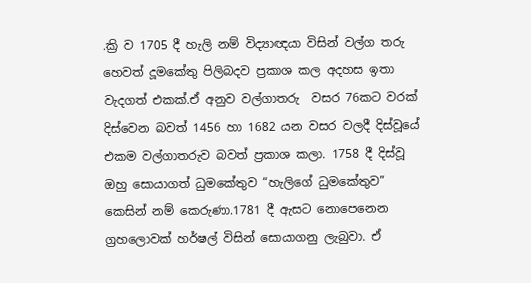.ක්‍රි ව 1705 දී හැලි නම් ‌‍විද්‍යාඥයා විසින් වල්ග තරු හෙවත් දූමකේතු පිලිබදව ප්‍රකාශ කල අදහස ඉතා වැදගත් එකක්.ඒ අනුව වල්ගාතරු  වසර 76කට වරක් දිස්වෙන බවත් 1456 හා 1682 යන වසර වලදී දිස්වූයේ එකම වල්ගාතරුව බවත් ප්‍රකාශ කලා. 1758 දී දිස්වූ ඔහු සොයාගත් ධුමකේතුව “හැලිගේ ධුමකේතුව” කෙසින් නම් කෙරුණා.1781 දී ඇසට නොපෙනෙන ග්‍රහලොවක් හර්ෂල් විසින් සොයාගනු ලැබුවා. ඒ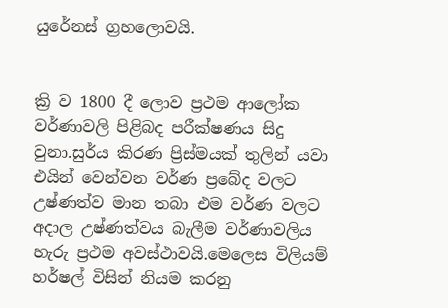යුරේනස් ග්‍රහලොවයි.


ක්‍රි ව 1800 දී ලොව ප්‍රථම ආලෝක වර්ණාවලි පිළිබද පරීක්ෂණය සිදු වුනා.සුර්ය කිරණ ප්‍රිස්මයක් තුලින් යවා එයින් වෙන්වන වර්ණ ප්‍රබේද වලට උෂ්ණත්ව මාන තබා එම වර්ණ වලට අදාල උෂ්ණත්වය බැලීම වර්ණාවලිය හැරු ප්‍රථම අවස්ථාවයි.මෙලෙස විලියම් හර්ෂල් විසින් නියම කරනු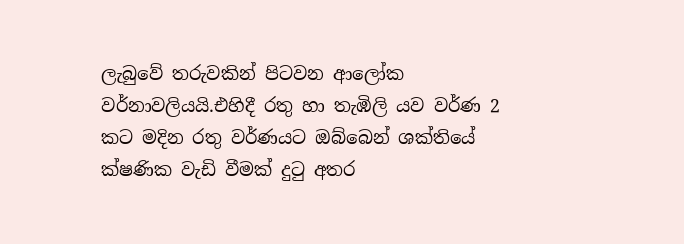ලැබුවේ තරුවකින් පිටවන ආලෝක වර්නාවලියයි.එහිදී රතු හා තැඹිලි යව වර්ණ 2 කට මදින රතු වර්ණයට ඔබ්බෙන් ශක්තියේ ක්ෂණික වැඩි වීමක් දුටු අතර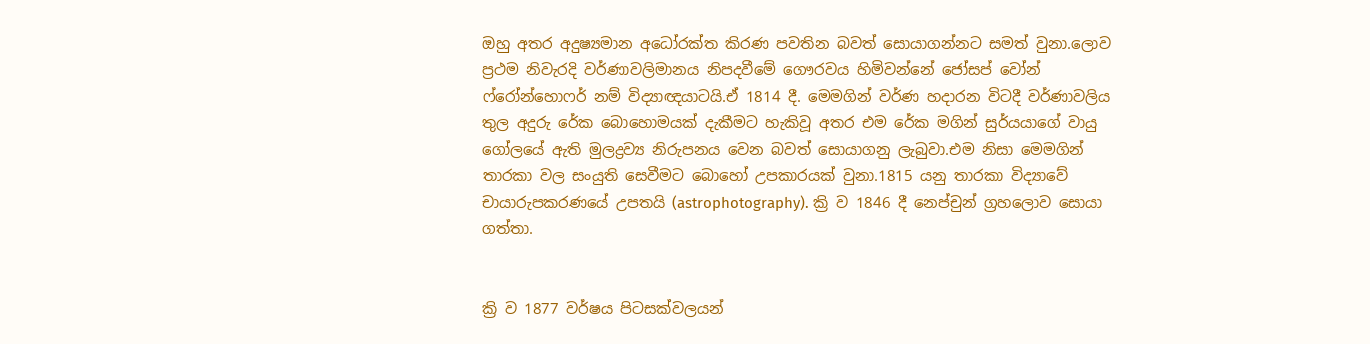ඔහු අතර අදුෂ්‍යමාන අධෝරක්ත කිරණ පවතින බවත් සොයාගන්නට සමත් වුනා.ලොව ප්‍රථම නිවැරදි වර්ණාවලිමානය නිපදවීමේ ගෞරවය හිමිවන්නේ ජෝසප් වෝන් ෆ්රෝන්හොෆර් නම් ‌‍විද්‍යාඥයාටයි.ඒ 1814 දී. මෙමගින් වර්ණ හදාරන විටදී වර්ණාවලිය තුල අදුරු රේක බොහොමයක් දැකීමට හැකිවූ අතර එම රේක මගින් සුර්යයාගේ වායු ගෝලයේ ඇති මුලද්‍රව්‍ය නිරුපනය වෙන බවත් සොයාගනු ලැබුවා.එම නිසා මෙමගින් තාරකා වල සංයුති සෙවීමට බොහෝ උපකාරයක් වුනා.1815 යනු තාරකා විද්‍යාවේ චායාරුපකරණයේ උපතයි (astrophotography). ක්‍රි ව 1846 දී නෙප්චුන් ග්‍රහලොව සොයා ගත්තා.


ක්‍රි ව 1877 වර්ෂය පිටසක්වලයන්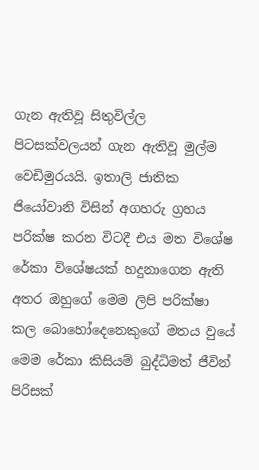ගැන ඇතිවූ සිතුවිල්ල පිටසක්වලයන් ගැන ඇතිවූ මුල්ම වෙඩිමුරයයි. ඉතාලි ජාතික ජියෝවානි විසින් අගහරු ග්‍රහය පරික්ෂ කරන විටදී එය මත විශේෂ රේකා විශේෂයක් හදුනාගෙන ඇති අතර ඔහුගේ මෙම ලිපි පරික්ෂා කල බොහෝදෙනෙකුගේ මතය වුයේ මෙම රේකා කිසියම් බුද්ධිමත් ජීවින් පිරිසක්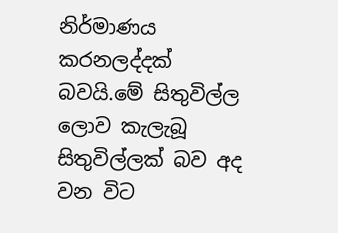නිර්මාණය කරනලද්දක් බවයි.මේ සිතුවිල්ල ලොව කැලැබූ සිතුවිල්ලක් බව අද වන විට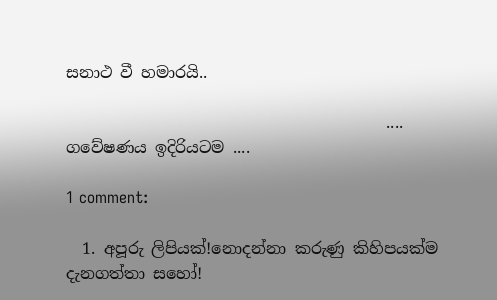සනාථ වී හමාරයි..

                                        .... ගවේෂණය ඉදිරියටම ....

1 comment:

  1. අපූරු ලිපියක්!නොදන්නා කරුණු කිහිපයක්ම දැනගත්තා සහෝ!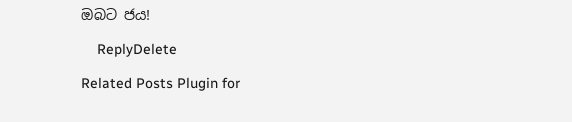ඔබට ජය!

    ReplyDelete

Related Posts Plugin for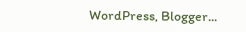WordPress, Blogger...